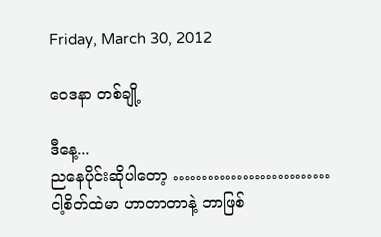Friday, March 30, 2012

ဝေဒနာ တစ်ချို့

ဒီနေ့...
ညနေပိုင်းဆိုပါတော့ ………………………
ငါ့စိတ်ထဲမာ ဟာတာတာနဲ့ ဘာဖြစ်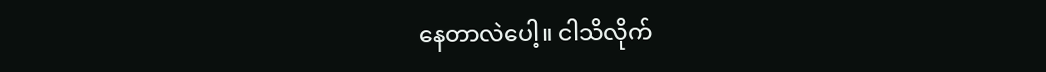နေတာလဲပေါ့။ ငါသိလိုက်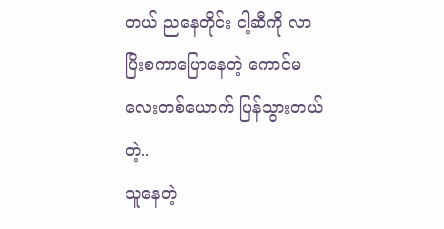တယ် ညနေတိုင်း ငါ့ဆီကို လာပြိးစကာပြောနေတဲ့ ကောင်မလေးတစ်ယောက် ပြန်သွားတယ်တဲ့..
သူနေတဲ့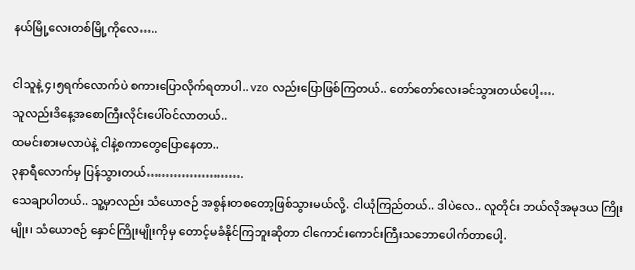နယ်မြို့လေးတစ်မြို့ကိုလေ…..

ငါသူနဲ့ ၄၊၅ရက်လောက်ပဲ စကားပြောလိုက်ရတာပါ.. vzo လည်းပြောဖြစ်ကြတယ်.. တော်တော်လေးခင်သွားတယ်ပေါ့….
သူလည်းဒိနေ့အစောကြီးလိုင်းပေါ်ဝင်လာတယ်..
ထမင်းစားမလာပဲနဲ့ ငါနဲ့စကာတွေပြောနေတာ..
၃နာရီလောက်မှ ပြန်သွားတယ်…………………….
သေချာပါတယ်.. သူ့မှာလည်း သံယောဇဉ် အစွန်းတစတော့ဖြစ်သွားမယ်လို့. ငါယုံကြည်တယ်.. ဒါပဲလေ.. လူတိုင်း ဘယ်လိုအမုဒယ ကြိုးမျိုး၊ သံယောဇဉ် နှောင်ကြိုးမျိုးကိုမှ တောင့်မခံနိုင်ကြဘူးဆိုတာ ငါကောင်းကောင်းကြီးသဘောပေါက်တာပေါ့.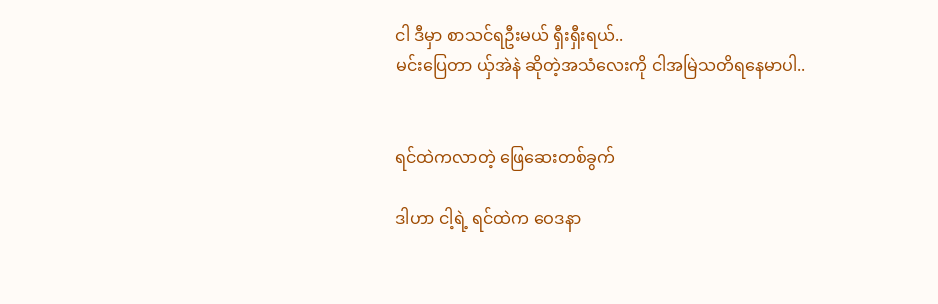ငါ ဒီမှာ စာသင်ရဦးမယ် ရှီးရှီးရယ်..
မင်းပြေတာ ယှ်အဲနဲ ဆိုတဲ့အသံလေးကို ငါအမြဲသတိရနေမာပါ..


ရင်ထဲကလာတဲ့ ဖြေဆေးတစ်ခွက်

ဒါဟာ ငါ့ရဲ့ ရင်ထဲက ဝေဒနာ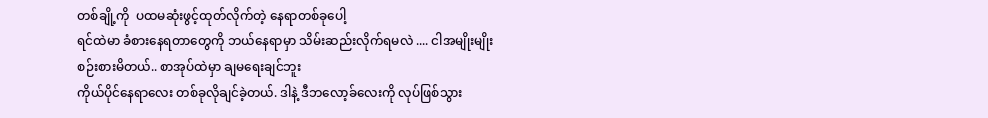တစ်ချို့ကို  ပထမဆုံးဖွင့်ထုတ်လိုက်တဲ့ နေရာတစ်ခုပေါ့
ရင်ထဲမာ ခံစားနေရတာတွေကို ဘယ်နေရာမှာ သိမ်းဆည်းလိုက်ရမလဲ .... ငါအမျိုးမျိုး
စဉ်းစားမိတယ်.. စာအုပ်ထဲမှာ ချမရေးချင်ဘူး
ကိုယ်ပိုင်နေရာလေး တစ်ခုလိုချင်ခဲ့တယ်. ဒါနဲ့ ဒီဘလော့ခ်လေးကို လုပ်ဖြစ်သွား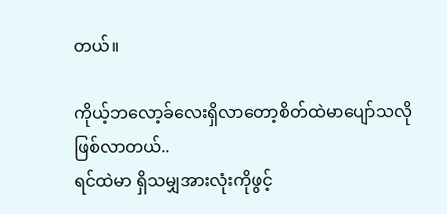တယ်။

ကိုယ့်ဘလော့ခ်လေးရှိလာတော့စိတ်ထဲမာပျော်သလိုဖြစ်လာတယ်..
ရင်ထဲမာ ရှိသမျှအားလုံးကိုဖွင့်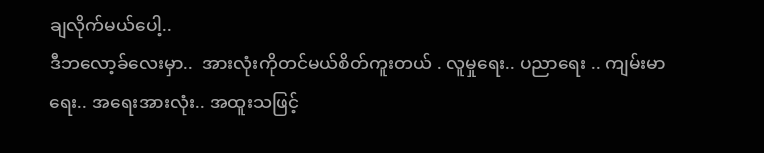ချလိုက်မယ်ပေါ့..
ဒီဘလော့ခ်လေးမှာ..  အားလုံးကိုတင်မယ်စိတ်ကူးတယ် . လူမှုရေး.. ပညာရေး .. ကျမ်းမာ
ရေး.. အရေးအားလုံး.. အထူးသဖြင့်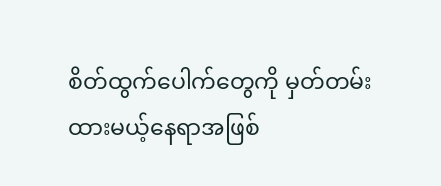စိတ်ထွက်ပေါက်တွေကို မှတ်တမ်းထားမယ့်နေရာအဖြစ်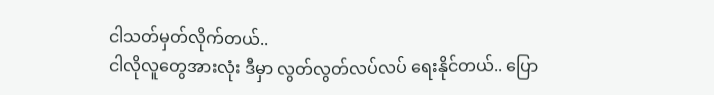ငါသတ်မှတ်လိုက်တယ်..
ငါလိုလူတွေအားလုံး ဒီမှာ လွတ်လွတ်လပ်လပ် ရေးနိုင်တယ်.. ပြော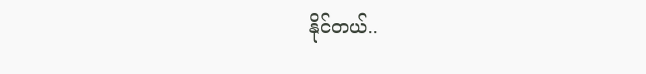နိုင်တယ်..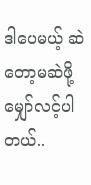ဒါပေမယ့် ဆဲတော့မဆဲဖို့ မျှော်လင့်ပါတယ်..